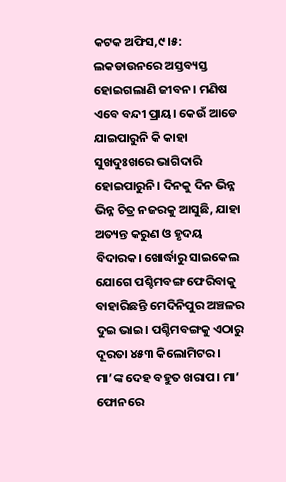କଟକ ଅଫିସ,୯।୫: ଲକଡାଉନରେ ଅସ୍ତବ୍ୟସ୍ତ ହୋଇଗଲାଣି ଜୀବନ। ମଣିଷ ଏବେ ବନ୍ଦୀ ପ୍ରାୟ। କେଉଁ ଆଡେ ଯାଇପାରୁନି କି କାହା ସୁଖଦୁଃଖରେ ଭାଗିଦାରି ହୋଇପାରୁନି। ଦିନକୁ ଦିନ ଭିନ୍ନ ଭିନ୍ନ ଚିତ୍ର ନଜରକୁ ଆସୁଛି, ଯାହା ଅତ୍ୟନ୍ତ କରୁଣ ଓ ହୃଦୟ ବିଦାରକ। ଖୋର୍ଦ୍ଧାରୁ ସାଇକେଲ ଯୋଗେ ପଶ୍ଚିମବଙ୍ଗ ଫେରିବାକୁ ବାହାରିଛନ୍ତି ମେଦିନିପୁର ଅଞ୍ଚଳର ଦୁଇ ଭାଇ। ପଶ୍ଚିମବଙ୍ଗକୁ ଏଠାରୁ ଦୂରତା ୪୫୩ କିଲୋମିଟର। ମା’ଙ୍କ ଦେହ ବହୁତ ଖରାପ। ମା’ ଫୋନରେ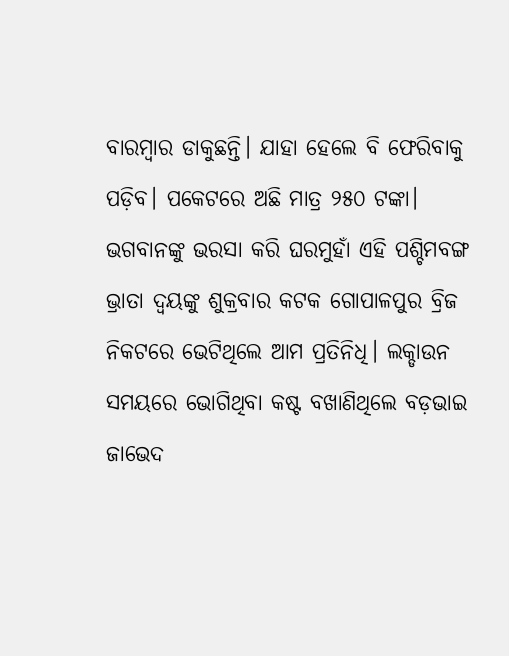ବାରମ୍ବାର ଡାକୁଛନ୍ତି। ଯାହା ହେଲେ ବି ଫେରିବାକୁ ପଡ଼ିବ। ପକେଟରେ ଅଛି ମାତ୍ର ୨୫୦ ଟଙ୍କା। ଭଗବାନଙ୍କୁ ଭରସା କରି ଘରମୁହାଁ ଏହି ପଶ୍ଚିମବଙ୍ଗ ଭ୍ରାତା ଦ୍ୱୟଙ୍କୁ ଶୁକ୍ରବାର କଟକ ଗୋପାଳପୁର ବ୍ରିଜ ନିକଟରେ ଭେଟିଥିଲେ ଆମ ପ୍ରତିନିଧି। ଲକ୍ଡାଉନ ସମୟରେ ଭୋଗିଥିବା କଷ୍ଟ ବଖାଣିଥିଲେ ବଡ଼ଭାଇ ଜାଭେଦ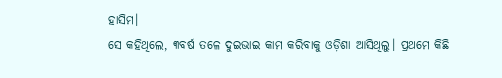ହାସିମ।
ସେ କହିଥିଲେ, ୩ବର୍ଷ ତଳେ ଦୁଇଭାଇ କାମ କରିବାକୁ ଓଡ଼ିଶା ଆସିଥିଲୁ। ପ୍ରଥମେ କିଛି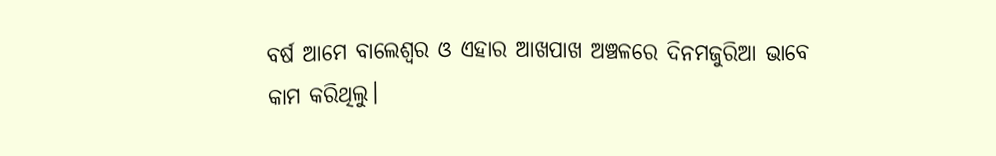ବର୍ଷ ଆମେ ବାଲେଶ୍ୱର ଓ ଏହାର ଆଖପାଖ ଅଞ୍ଚଳରେ ଦିନମଜୁରିଆ ଭାବେ କାମ କରିଥିଲୁ।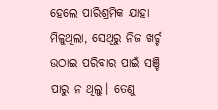ହେଲେ ପାରିଶ୍ରମିକ ଯାହା ମିଳୁଥିଲା, ସେଥିରୁ ନିଜ ଖର୍ଚ୍ଚ ଉଠାଇ ପରିବାର ପାଇଁ ସଞ୍ଚି ପାରୁ ନ ଥିଲୁ। ତେଣୁ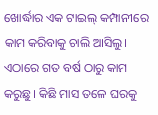ଖୋର୍ଦ୍ଧାର ଏକ ଟାଇଲ୍ କମ୍ପାନୀରେ କାମ କରିବାକୁ ଚାଲି ଆସିଲୁ। ଏଠାରେ ଗତ ବର୍ଷ ଠାରୁ କାମ କରୁଛୁ। କିଛି ମାସ ତଳେ ଘରକୁ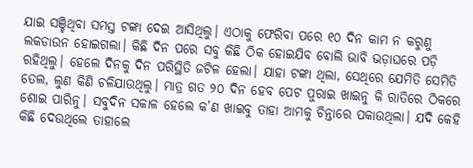ଯାଇ ସଞ୍ଚିଥିବା ସମସ୍ତ ଟଙ୍କା ଦେଇ ଆସିଥିଲୁ। ଏଠାକୁ ଫେରିବା ପରେ ୧୦ ଦିନ କାମ ନ କରୁଣୁ ଲକଡାଉନ ହୋଇଗଲା। କିଛି ଦିନ ପରେ ସବୁ କିଛି ଠିକ ହୋଇଯିବ ବୋଲି ଭାବି ଭଡ଼ାଘରେ ପଡ଼ି ରହିଥିଲୁ। ହେଲେ ଦିନକୁ ଦିନ ପରିସ୍ଥିତି ଜଟିଳ ହେଲା। ଯାହା ଟଙ୍କା ଥିଲା, ସେଥିରେ ଯେମିତି ସେମିତି ତେଲ, ଲୁଣ କିଣି ଚଳିଯାଉଥିଲୁ। ମାତ୍ର ଗତ ୨୦ ଦିନ ହେବ ପେଟ ପୁରାଇ ଖାଇନୁ କି ରାତିରେ ଠିକରେ ଶୋଇ ପାରିନୁ। ସବୁଦିନ ସକାଳ ହେଲେ କ’ଣ ଖାଇବୁ ତାହା ଆମକୁ ଚିନ୍ତାରେ ପକାଉଥିଲା। ଯଦି କେହି କିଛି ଦେଉଥିଲେ ତାହାଲେ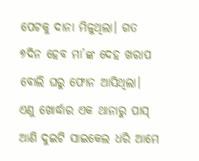ପେଟକୁ ଦାନା ମିଳୁଥିଲା। ଗତ ୭ଦିନ ହେବ ମା’ଙ୍କ ଦେହ ଖରାପ ବୋଲି ଘରୁ ଫୋନ ଆସିଥିଲା। ଏଣୁ ଖୋର୍ଦ୍ଧାର ଏକ ଥାନାରୁ ପାସ୍ ଆଣି ଦୁଇଟି ସାଇକେଲ ଧରି ଆମେ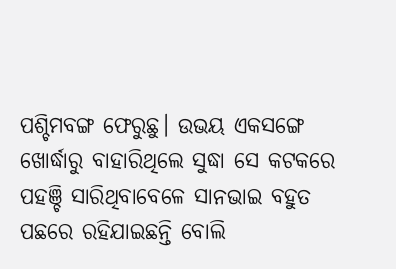ପଶ୍ଚିମବଙ୍ଗ ଫେରୁଛୁ। ଉଭୟ ଏକସଙ୍ଗେ ଖୋର୍ଦ୍ଧାରୁ ବାହାରିଥିଲେ ସୁଦ୍ଧା ସେ କଟକରେ ପହଞ୍ଚି ସାରିଥିବାବେଳେ ସାନଭାଇ ବହୁତ ପଛରେ ରହିଯାଇଛନ୍ତି ବୋଲି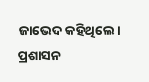ଜାଭେଦ କହିଥିଲେ। ପ୍ରଶାସନ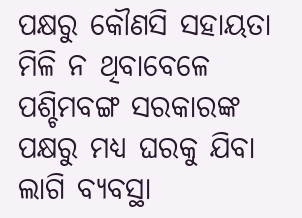ପକ୍ଷରୁ କୌଣସି ସହାୟତା ମିଳି ନ ଥିବାବେଳେ ପଶ୍ଚିମବଙ୍ଗ ସରକାରଙ୍କ ପକ୍ଷରୁ ମଧ୍ୟ ଘରକୁ ଯିବା ଲାଗି ବ୍ୟବସ୍ଥା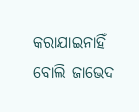କରାଯାଇନାହିଁ ବୋଲି ଜାଭେଦ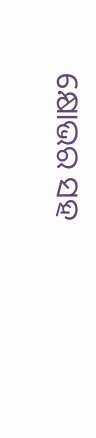କ୍ଷୋଭର ସହ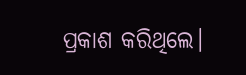ପ୍ରକାଶ କରିଥିଲେ।